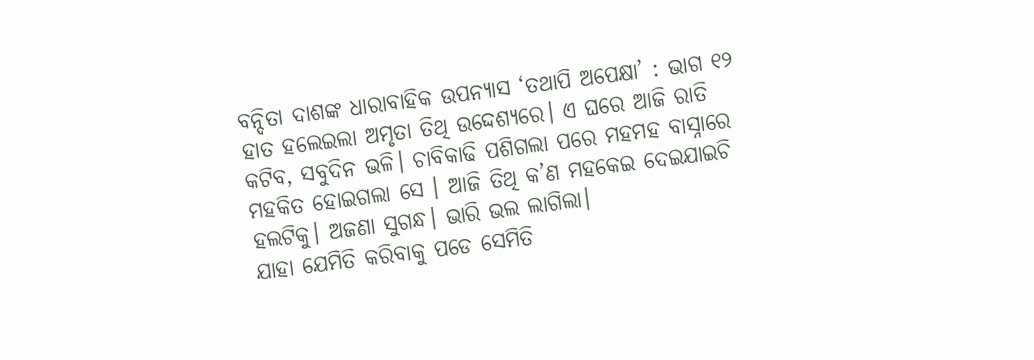ବନ୍ଦିତା ଦାଶଙ୍କ ଧାରାବାହିକ ଉପନ୍ୟାସ ‘ତଥାପି ଅପେକ୍ଷା’ : ଭାଗ ୧୨
ହାତ ହଲେଇଲା ଅମୃତା ତିଥି ଉଦ୍ଦେଶ୍ୟରେ। ଏ ଘରେ ଆଜି ରାତି କଟିବ, ସବୁଦିନ ଭଳି। ଚାବିକାଢି ପଶିଗଲା ପରେ ମହମହ ବାସ୍ନାରେ ମହକିତ ହୋଇଗଲା ସେ । ଆଜି ତିଥି କ’ଣ ମହକେଇ ଦେଇଯାଇଚି ହଲଟିକୁ। ଅଜଣା ସୁଗନ୍ଧ। ଭାରି ଭଲ ଲାଗିଲା।
ଯାହା ଯେମିତି କରିବାକୁ ପଡେ ସେମିତି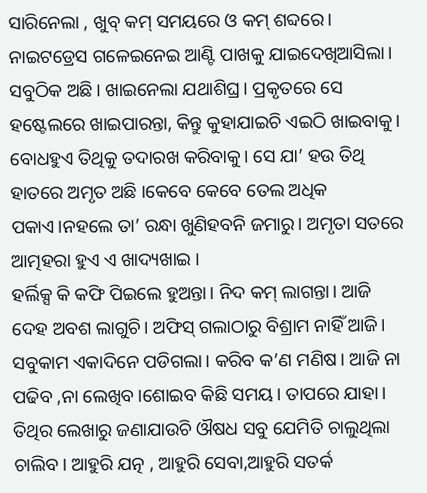ସାରିନେଲା , ଖୁବ୍ କମ୍ ସମୟରେ ଓ କମ୍ ଶବ୍ଦରେ। ନାଇଟଡ୍ରେସ ଗଳେଇନେଇ ଆଣ୍ଟି ପାଖକୁ ଯାଇଦେଖିଆସିଲା। ସବୁଠିକ ଅଛି। ଖାଇନେଲା ଯଥାଶିଘ୍ର। ପ୍ରକୃତରେ ସେ ହଷ୍ଟେଲରେ ଖାଇପାରନ୍ତା, କିନ୍ତୁ କୁହାଯାଇଚି ଏଇଠି ଖାଇବାକୁ। ବୋଧହୁଏ ତିଥିକୁ ତଦାରଖ କରିବାକୁ। ସେ ଯା’ ହଉ ତିଥି ହାତରେ ଅମୃତ ଅଛି ।କେବେ କେବେ ତେଲ ଅଧିକ ପକାଏ।ନହଲେ ତା’ ରନ୍ଧା ଖୁଣିହବନି ଜମାରୁ। ଅମୃତା ସତରେ ଆତ୍ମହରା ହୁଏ ଏ ଖାଦ୍ୟଖାଇ ।
ହର୍ଲିକ୍ସ କି କଫି ପିଇଲେ ହୁଅନ୍ତା। ନିଦ କମ୍ ଲାଗନ୍ତା। ଆଜି ଦେହ ଅବଶ ଲାଗୁଚି। ଅଫିସ୍ ଗଲାଠାରୁ ବିଶ୍ରାମ ନାହିଁ ଆଜି। ସବୁକାମ ଏକାଦିନେ ପଡିଗଲା। କରିବ କ’ଣ ମଣିଷ। ଆଜି ନା ପଢିବ ,ନା ଲେଖିବ।ଶୋଇବ କିଛି ସମୟ। ତାପରେ ଯାହା। ତିଥିର ଲେଖାରୁ ଜଣାଯାଉଚି ଔଷଧ ସବୁ ଯେମିତି ଚାଲୁଥିଲା ଚାଲିବ। ଆହୁରି ଯତ୍ନ , ଆହୁରି ସେବା,ଆହୁରି ସତର୍କ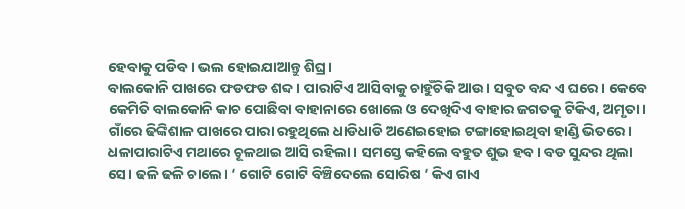ହେବାକୁ ପଡିବ। ଭଲ ହୋଇଯାଆନ୍ତୁ ଶିଘ୍ର।
ବାଲକୋନି ପାଖରେ ଫଡଫଡ ଶବ୍ଦ। ପାରାଟିଏ ଆସିବାକୁ ଚାହୁଁଚିକି ଆଉ। ସବୁତ ବନ୍ଦ ଏ ଘରେ। କେବେ କେମିତି ବାଲକୋନି କାଚ ପୋଛିବା ବାହାନାରେ ଖୋଲେ ଓ ଦେଖିଦିଏ ବାହାର ଜଗତକୁ ଟିକିଏ, ଅମୃତା। ଗାଁରେ ଢିଙ୍କିଶାଳ ପାଖରେ ପାରା ରହୁଥିଲେ ଧାଡିଧାଡି ଅଣେଇହୋଇ ଟଙ୍ଗାହୋଇଥିବା ହାଣ୍ଡି ଭିତରେ। ଧଳାପାରାଟିଏ ମଥାରେ ଚୂଳଥାଇ ଆସି ରହିଲା। ସମସ୍ତେ କହିଲେ ବହୁତ ଶୁଭ ହବ। ବଡ ସୁନ୍ଦର ଥିଲା ସେ। ଢଳି ଢଳି ଚାଲେ। ‘ ଗୋଟି ଗୋଟି ବିଞ୍ଚିଦେଲେ ସୋରିଷ ‘ କିଏ ଗାଏ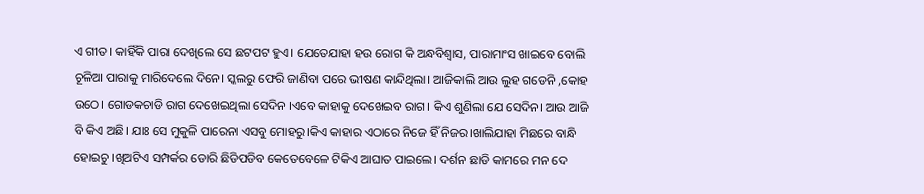ଏ ଗୀତ। କାହିଁକି ପାରା ଦେଖିଲେ ସେ ଛଟପଟ ହୁଏ। ଯେତେଯାହା ହଉ ରୋଗ କି ଅନ୍ଧବିଶ୍ବାସ, ପାରାମାଂସ ଖାଇବେ ବୋଲି ଚୂଳିଆ ପାରାକୁ ମାରିଦେଲେ ଦିନେ। ସ୍କଲରୁ ଫେରି ଜାଣିବା ପରେ ଭୀଷଣ କାନ୍ଦିଥିଲା। ଆଜିକାଲି ଆଉ ଲୁହ ଗଡେନି ,କୋହ ଉଠେ। ଗୋଡକଚାଡି ରାଗ ଦେଖେଇଥିଲା ସେଦିନ ।ଏବେ କାହାକୁ ଦେଖେଇବ ରାଗ। କିଏ ଶୁଣିଲା ଯେ ସେଦିନ। ଆଉ ଆଜି ବି କିଏ ଅଛି। ଯାଃ ସେ ମୁକୁଳି ପାରେନା ଏସବୁ ମୋହରୁ।କିଏ କାହାର ଏଠାରେ ନିଜେ ହିଁ ନିଜର।ଖାଲିଯାହା ମିଛରେ ବାନ୍ଧି ହୋଇଚୁ ।ଖିଅଟିଏ ସମ୍ପର୍କର ଡୋରି ଛିଡିପଡିବ କେତେବେଳେ ଟିକିଏ ଆଘାତ ପାଇଲେ। ଦର୍ଶନ ଛାଡି କାମରେ ମନ ଦେ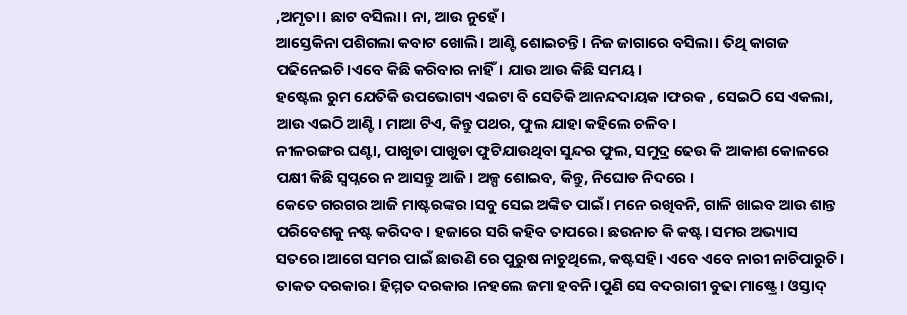,ଅମୃତା। ଛାଟ ବସିଲା। ନା, ଆଉ ନୁହେଁ।
ଆସ୍ତେକିନା ପଶିଗଲା କବାଟ ଖୋଲି। ଆଣ୍ଟି ଶୋଇଚନ୍ତି। ନିଜ ଜାଗାରେ ବସିଲା। ତିଥି କାଗଜ ପଢିନେଇଚି।ଏବେ କିଛି କରିବାର ନାହିଁ। ଯାଉ ଆଉ କିଛି ସମୟ।
ହଷ୍ଟେଲ ରୁମ ଯେତିକି ଉପଭୋଗ୍ୟ ଏଇଟା ବି ସେତିକି ଆନନ୍ଦଦାୟକ ।ଫରକ , ସେଇଠି ସେ ଏକଲା, ଆଉ ଏଇଠି ଆଣ୍ଟି। ମାଆ ଟିଏ, କିନ୍ତୁ ପଥର, ଫୁଲ ଯାହା କହିଲେ ଚଳିବ।
ନୀଳରଙ୍ଗର ଘଣ୍ଟା, ପାଖୁଡା ପାଖୁଡା ଫୁଟିଯାଉଥିବା ସୁନ୍ଦର ଫୁଲ, ସମୁଦ୍ର ଢେଉ କି ଆକାଶ କୋଳରେ ପକ୍ଷୀ କିଛି ସ୍ବପ୍ନରେ ନ ଆସନ୍ତୁ ଆଜି। ଅଳ୍ପ ଶୋଇବ, କିନ୍ତୁ, ନିଘୋଡ ନିଦରେ ।
କେତେ ଗରଗର ଆଜି ମାଷ୍ଟରଙ୍କର ।ସବୁ ସେଇ ଅଙ୍କିତ ପାଇଁ। ମନେ ରଖିବନି, ଗାଳି ଖାଇବ ଆଉ ଶାନ୍ତ ପରିବେଶକୁ ନଷ୍ଟ କରିଦବ। ହଜାରେ ସରି କହିବ ତାପରେ। ଛଉନାଚ କି କଷ୍ଟ। ସମର ଅଭ୍ୟାସ ସତରେ।ଆଗେ ସମର ପାଇଁ ଛାଉଣି ରେ ପୁରୁଷ ନାଚୁଥିଲେ, କଷ୍ଟସହି। ଏବେ ଏବେ ନାରୀ ନାଚିପାରୁଚି। ତାକତ ଦରକାର। ହିମ୍ମତ ଦରକାର ।ନହଲେ ଜମା ହବନି।ପୁଣି ସେ ବଦରାଗୀ ବୁଢା ମାଷ୍ଟ୍ରେ। ଓସ୍ତାଦ୍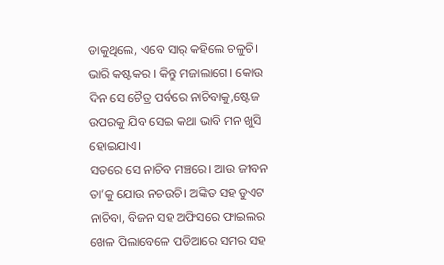ଡାକୁଥିଲେ, ଏବେ ସାର୍ କହିଲେ ଚଳୁଚି। ଭାରି କଷ୍ଟକର । କିନ୍ତୁ ମଜାଲାଗେ। କୋଉ ଦିନ ସେ ଚୈତ୍ର ପର୍ବରେ ନାଚିବାକୁ,ଷ୍ଟେଜ ଉପରକୁ ଯିବ ସେଇ କଥା ଭାବି ମନ ଖୁସି ହୋଇଯାଏ।
ସତରେ ସେ ନାଚିବ ମଞ୍ଚରେ। ଆଉ ଜୀବନ ତା’କୁ ଯୋଉ ନଚଉଚି। ଅଙ୍କିତ ସହ ଡୁଏଟ ନାଚିବା, ବିଜନ ସହ ଅଫିସରେ ଫାଇଲର ଖେଳ ପିଲାବେଳେ ପଡିଆରେ ସମର ସହ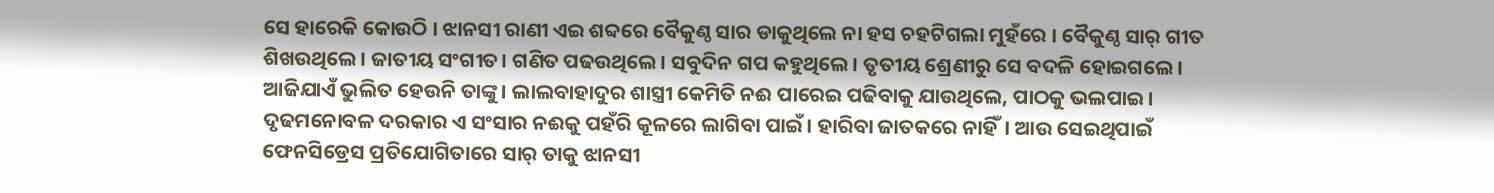ସେ ହାରେକି କୋଉଠି । ଝାନସୀ ରାଣୀ ଏଇ ଶବ୍ଦରେ ବୈକୁଣ୍ଠ ସାର ଡାକୁଥିଲେ ନା ହସ ଚହଟିଗଲା ମୁହଁରେ । ବୈକୁଣ୍ଠ ସାର୍ ଗୀତ ଶିଖଉଥିଲେ। ଜାତୀୟ ସଂଗୀତ। ଗଣିତ ପଢଉଥିଲେ। ସବୁଦିନ ଗପ କହୁଥିଲେ। ତୃତୀୟ ଶ୍ରେଣୀରୁ ସେ ବଦଳି ହୋଇଗଲେ। ଆଜିଯାଏଁ ଭୁଲିତ ହେଉନି ତାଙ୍କୁ। ଲାଲବାହାଦୁର ଶାସ୍ତ୍ରୀ କେମିତି ନଈ ପାରେଇ ପଢିବାକୁ ଯାଉଥିଲେ, ପାଠକୁ ଭଲପାଇ। ଦୃଢମନୋବଳ ଦରକାର ଏ ସଂସାର ନଈକୁ ପହଁରି କୂଳରେ ଲାଗିବା ପାଇଁ। ହାରିବା ଜାତକରେ ନାହିଁ। ଆଉ ସେଇଥିପାଇଁ ଫେନସିଡ୍ରେସ ପ୍ରତିଯୋଗିତାରେ ସାର୍ ତାକୁ ଝାନସୀ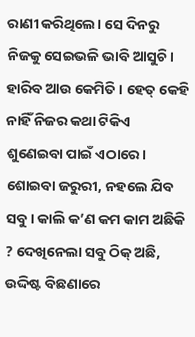ରାଣୀ କରିଥିଲେ। ସେ ଦିନରୁ ନିଜକୁ ସେଇଭଳି ଭାବି ଆସୁଚି। ହାରିବ ଆଉ କେମିତି । ହେତ୍ କେହି ନାହିଁ ନିଜର କଥା ଟିକିଏ ଶୁଣେଇବା ପାଇଁ ଏଠାରେ।
ଶୋଇବା ଜରୁରୀ, ନହଲେ ଯିବ ସବୁ। କାଲି କ’ଣ କମ କାମ ଅଛିକି ? ଦେଖିନେଲା ସବୁ ଠିକ୍ ଅଛି, ଉଦ୍ଦିଷ୍ଟ ବିଛଣାରେ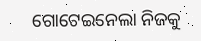ଗୋଟେଇନେଲା ନିଜକୁ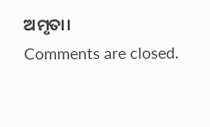ଅମୃତା।
Comments are closed.